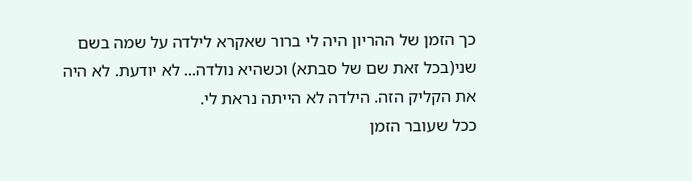כך הזמן של ההריון היה לי ברור שאקרא לילדה על שמה בשם שני(בכל זאת שם של סבתא) וכשהיא נולדה... לא יודעת. לא היה את הקליק הזה. הילדה לא הייתה נראת לי.
ככל שעובר הזמן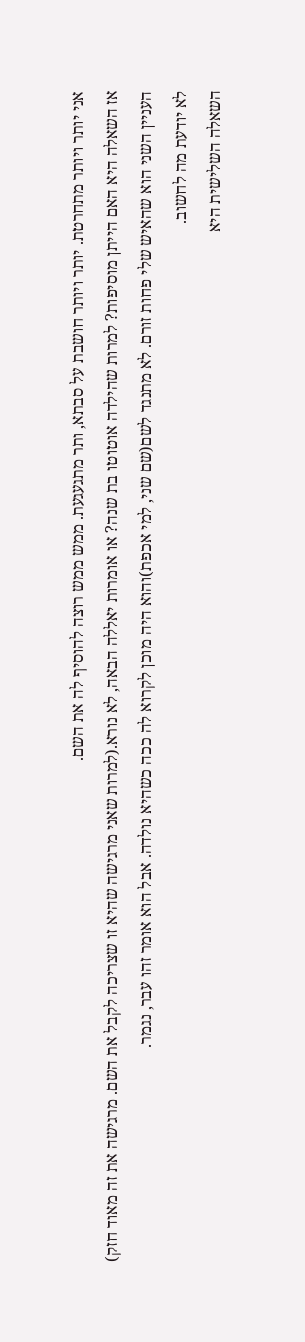אני יותר ויותר מתחרטת. יותר ויותר חושבת על סבתא, ותר מתגעגעת. ממש ממש רוצה להוסיף לה את השם.
אז השאלה היא האם הייתן מוסיפות? למרות שהילדה אוטוטו בת שנה? או אומרות יאללה הבאה, לא נורא.(למרות שאני מרגישה שהיא זו שצריכה לקבל את השם. מרגישה את זה מאוד חזק)
העניין השני הוא שהאיש שלי פחות זורם. לא מתנגד לשם(שם שני, למי אכפת)והוא היה מוכן לקרוא לה ככה כשהיא נולדה. אבל הוא אומר זהו עבר, נגמר.
לא יודעת מה לחשוב.
השאלה השלישית היא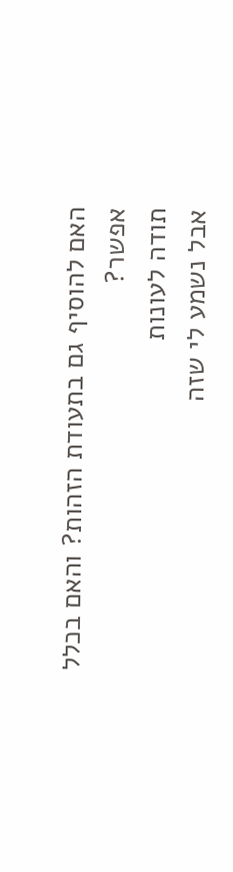האם להוסיף גם בתעודת הזהות? והאם בכלל אפשר?
תודה לעונות
אבל נשמע לי שזה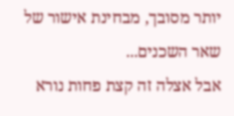יותר מסובך, מבחינת אישור של שאר השכנים...
אבל אצלה זה קצת פחות נורא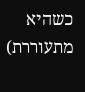כשהיא מתעוררת)